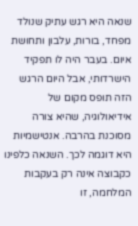שנאה היא רגש עתיק שנולד מפחד, בורות, עלבון ותחושת איום. בעבר היה לו תפקיד הישרדותי, אבל היום הרגש הזה תופס מקום של אידיאולוגיה, שהיא צורה מסוכנת בהרבה. אנטישמיות היא דוגמה לכך. השנאה כלפינו כקבוצה אינה רק בעקבות המלחמה, זו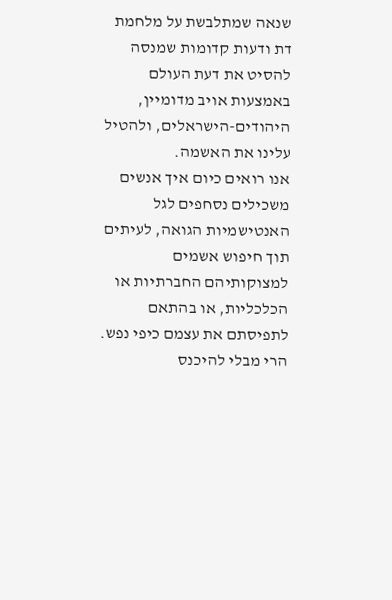שנאה שמתלבשת על מלחמת דת ודעות קדומות שמנסה להסיט את דעת העולם באמצעות אויב מדומיין, היהודים-הישראלים, ולהטיל עלינו את האשמה.
אנו רואים כיום איך אנשים משכילים נסחפים לגל האנטישמיות הגואה, לעיתים תוך חיפוש אשמים למצוקותיהם החברתיות או הכלכליות, או בהתאם לתפיסתם את עצמם כיפי נפש. הרי מבלי להיכנס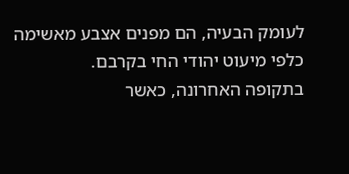לעומק הבעיה, הם מפנים אצבע מאשימה כלפי מיעוט יהודי החי בקרבם.
בתקופה האחרונה, כאשר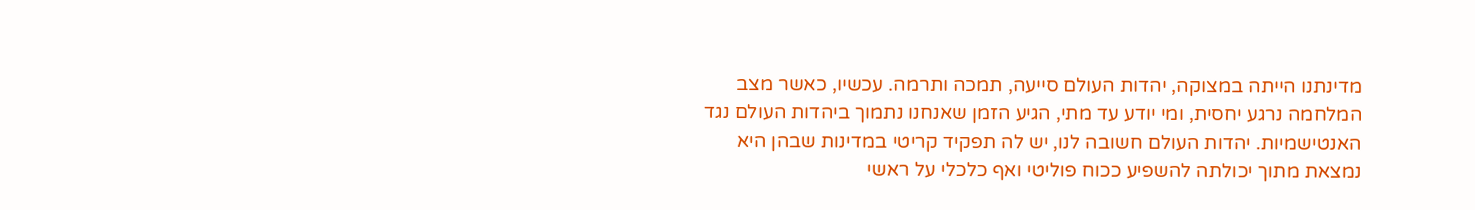מדינתנו הייתה במצוקה, יהדות העולם סייעה, תמכה ותרמה. עכשיו, כאשר מצב המלחמה נרגע יחסית, ומי יודע עד מתי, הגיע הזמן שאנחנו נתמוך ביהדות העולם נגד האנטישמיות. יהדות העולם חשובה לנו, יש לה תפקיד קריטי במדינות שבהן היא נמצאת מתוך יכולתה להשפיע ככוח פוליטי ואף כלכלי על ראשי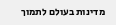מדינות בעולם לתמוך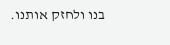בנו ולחזק אותנו.